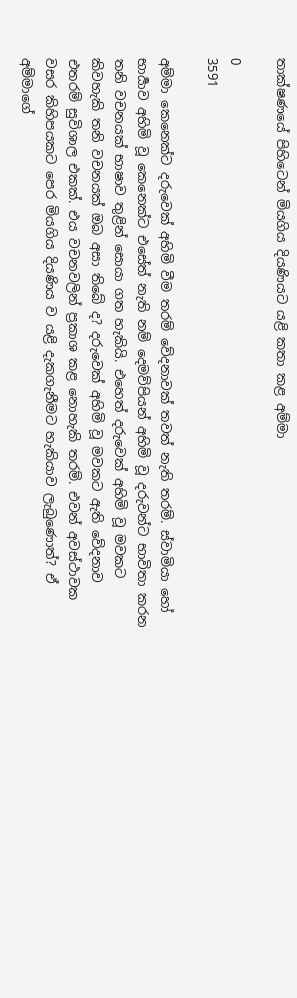තාක්ෂණයේ පිහිටෙන් මියගිය දියණියට යළි කතා කළ අම්මා

0
3591

අම්මා කෙනෙක්ට දරුවෙක් අහිමි වීම තරම් වේදනාවක් තවත් නැති තරම්. ස්වාමියා හෝ භාර්‍යාව අහිමි වූ කෙනෙක්ට එසේත් නැති නම් දෙමව්පියන් අහිමි වූ දරුවන්ට භාවිතා කරන තනි වචනයක් භාෂාව තුළින් සොයා ගත හැකියි. එහෙත් දරුවෙක් අහිමි වූ මවකට කිවහැකි තනි වචනයක් ඔබ අසා තිබේ ද? දරුවෙක් අහිමි වූ මවකට ඇති වේදනාව එතරම් සුවිශාල එකක්. එය වචනවලින් ප්‍රකාශ කළ නොහැකි තරම්. එවන් අවස්ථාවක වසර කිහිපයකට පෙර මියගිය දියණිය ව යළි දැකගැනීමට හැකියාව ලැබුණොත්? ඒ අම්මාගේ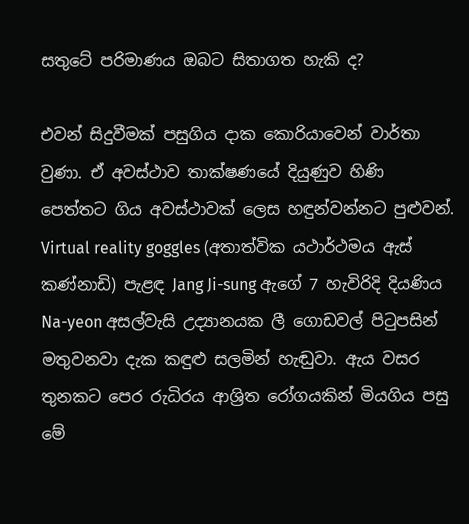සතුටේ පරිමාණය ඔබට සිතාගත හැකි ද?

එවන් සිදුවීමක් පසුගිය දාක කොරියාවෙන් වාර්තා වුණා. ඒ අවස්ථාව තාක්ෂණයේ දියුණුව හිණි පෙත්තට ගිය අවස්ථාවක් ලෙස හඳුන්වන්නට පුළුවන්. Virtual reality goggles (අතාත්වික යථාර්ථමය ඇස් කණ්නාඩි) පැළඳ Jang Ji-sung ඇගේ 7 හැවිරිදි දියණිය Na-yeon අසල්වැසි උද්‍යානයක ලී ගොඩවල් පිටුපසින් මතුවනවා දැක කඳුළු සලමින් හැඬුවා. ඇය වසර තුනකට පෙර රුධිරය ආශ්‍රිත රෝගයකින් මියගිය පසු මේ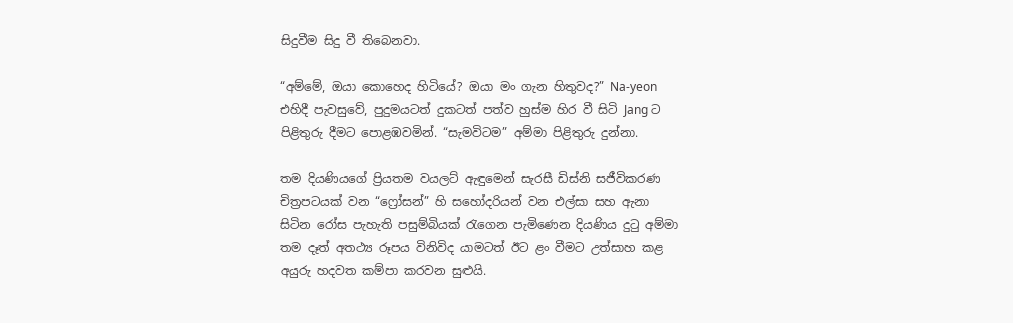සිදුවීම සිදු වී තිබෙනවා.

“අම්මේ, ඔයා කොහෙද හිටියේ? ඔයා මං ගැන හිතුවද?” Na-yeon එහිදී පැවසුවේ, පුදුමයටත් දුකටත් පත්ව හුස්ම හිර වී සිටි Jang ට පිළිතුරු දීමට පොළඹවමින්. “සැමවිටම” අම්මා පිළිතුරු දුන්නා.

තම දියණියගේ ප්‍රියතම වයලට් ඇඳුමෙන් සැරසී ඩිස්නි සජීවිකරණ චිත්‍රපටයක් වන “ෆ්‍රෝසන්” හි සහෝදරියන් වන එල්සා සහ ඇනා සිටින රෝස පැහැති පසුම්බියක් රැගෙන පැමිණෙන දියණිය දුටු අම්මා තම දෑත් අතථ්‍ය රූපය විනිවිද යාමටත් ඊට ළං වීමට උත්සාහ කළ අයුරු හදවත කම්පා කරවන සුළුයි.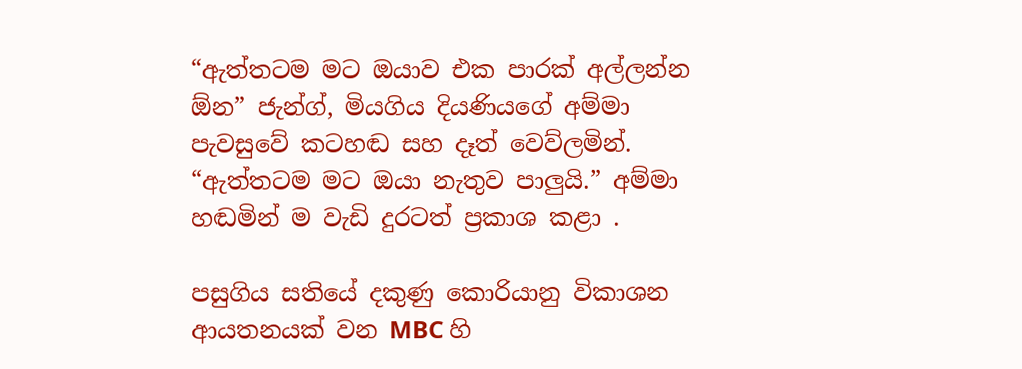“ඇත්තටම මට ඔයාව එක පාරක් අල්ලන්න ඕන” ජැන්ග්, මියගිය දියණියගේ අම්මා පැවසුවේ කටහඬ සහ දෑත් වෙව්ලමින්. “ඇත්තටම මට ඔයා නැතුව පාලුයි.” අම්මා හඬමින් ම වැඩි දුරටත් ප්‍රකාශ කළා .

පසුගිය සතියේ දකුණු කොරියානු විකාශන ආයතනයක් වන MBC හි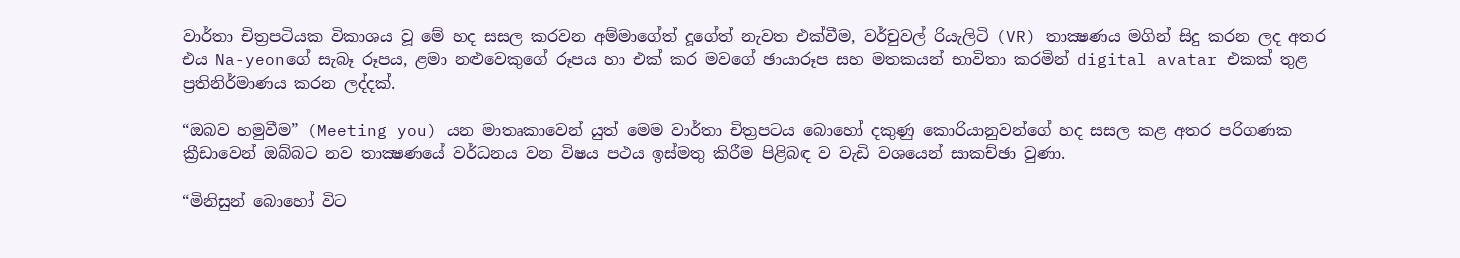වාර්තා චිත්‍රපටියක විකාශය වූ මේ හද සසල කරවන අම්මාගේත් දූගේත් නැවත එක්වීම, වර්චුවල් රියැලිටි (VR) තාක්‍ෂණය මගින් සිදු කරන ලද අතර එය Na-yeonගේ සැබෑ රූපය, ළමා නළුවෙකුගේ රූපය හා එක් කර මවගේ ඡායාරූප සහ මතකයන් භාවිතා කරමින් digital avatar එකක් තුළ ප්‍රතිනිර්මාණය කරන ලද්දක්.

“ඔබව හමුවීම” (Meeting you) යන මාතෘකාවෙන් යුත් මෙම වාර්තා චිත්‍රපටය බොහෝ දකුණු කොරියානුවන්ගේ හද සසල කළ අතර පරිගණක ක්‍රීඩාවෙන් ඔබ්බට නව තාක්‍ෂණයේ වර්ධනය වන විෂය පථය ඉස්මතු කිරීම පිළිබඳ ව වැඩි වශයෙන් සාකච්ඡා වුණා.

“මිනිසුන් බොහෝ විට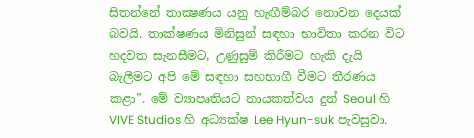සිතන්නේ තාක්‍ෂණය යනු හැඟීම්බර නොවන දෙයක් බවයි. තාක්ෂණය මිනිසුන් සඳහා භාවිතා කරන විට හදවත සැනසීමට, උණුසුම් කිරීමට හැකි දැයි බැලීමට අපි මේ සඳහා සහභාගී වීමට තීරණය කළා”. මේ ව්‍යාපෘතියට නායකත්වය දුන් Seoul හි VIVE Studios හි අධ්‍යක්ෂ Lee Hyun-suk පැවසුවා.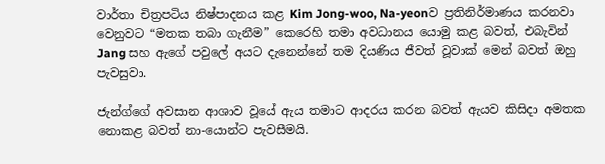වාර්තා චිත්‍රපටිය නිෂ්පාදනය කළ Kim Jong-woo, Na-yeonව ප්‍රතිනිර්මාණය කරනවා වෙනුවට “මතක තබා ගැනීම” කෙරෙහි තමා අවධානය යොමු කළ බවත්, එබැවින් Jang සහ ඇගේ පවුලේ අයට දැනෙන්නේ තම දියණිය ජීවත් වූවාක් මෙන් බවත් ඔහු පැවසුවා.

ජැන්ග්ගේ අවසාන ආශාව වූයේ ඇය තමාට ආදරය කරන බවත් ඇයව කිසිදා අමතක නොකළ බවත් නා-යොන්ට පැවසීමයි.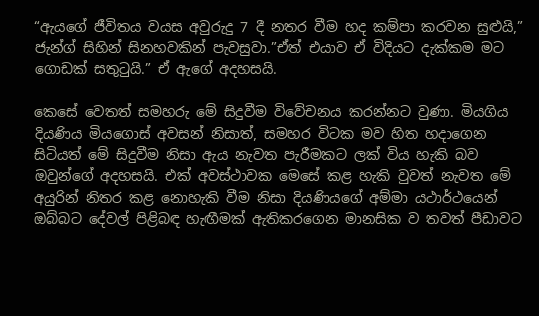“ඇයගේ ජීවිතය වයස අවුරුදු 7 දී නතර වීම හද කම්පා කරවන සුළුයි,” ජැන්ග් සිහින් සිනහවකින් පැවසුවා.”ඒත් එයාව ඒ විදියට දැක්කම මට ගොඩක් සතුටුයි.” ඒ ඇගේ අදහසයි.

කෙසේ වෙතත් සමහරු මේ සිදුවීම විවේචනය කරන්නට වුණා. මියගිය දියණිය මියගොස් අවසන් නිසාත්, සමහර විටක මව හිත හදාගෙන සිටියත් මේ සිදුවීම නිසා ඇය නැවත පැරීමකට ලක් විය හැකි බව ඔවුන්ගේ අදහසයි. එක් අවස්ථාවක මෙසේ කළ හැකි වුවත් නැවත මේ අයුරින් නිතර කළ නොහැකි වීම නිසා දියණියගේ අම්මා යථාර්ථයෙන් ඔබ්බට දේවල් පිළිබඳ හැඟීමක් ඇතිකරගෙන මානසික ව තවත් පීඩාවට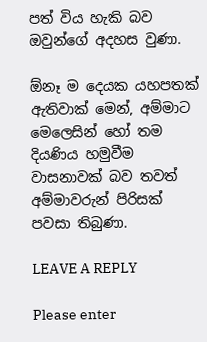පත් විය හැකි බව ඔවුන්ගේ අදහස වුණා.

ඕනෑ ම දෙයක යහපතක් ඇතිවාක් මෙන්, අම්මාට මෙලෙසින් හෝ තම දියණිය හමුවීම වාසනාවක් බව තවත් අම්මාවරුන් පිරිසක් පවසා තිබුණා.

LEAVE A REPLY

Please enter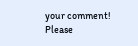your comment!
Please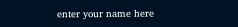enter your name here